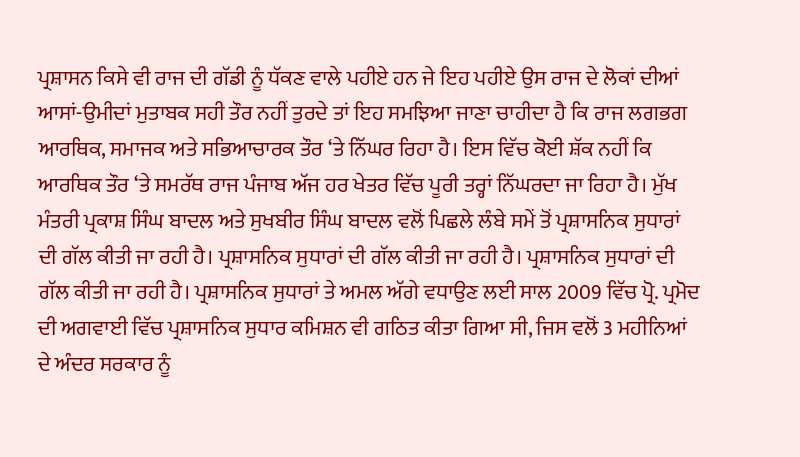ਪ੍ਰਸ਼ਾਸਨ ਕਿਸੇ ਵੀ ਰਾਜ ਦੀ ਗੱਡੀ ਨੂੰ ਧੱਕਣ ਵਾਲੇ ਪਹੀਏ ਹਨ ਜੇ ਇਹ ਪਹੀਏ ਉਸ ਰਾਜ ਦੇ ਲੋਕਾਂ ਦੀਆਂ ਆਸਾਂ-ਉਮੀਦਾਂ ਮੁਤਾਬਕ ਸਹੀ ਤੌਰ ਨਹੀਂ ਤੁਰਦੇ ਤਾਂ ਇਹ ਸਮਝਿਆ ਜਾਣਾ ਚਾਹੀਦਾ ਹੈ ਕਿ ਰਾਜ ਲਗਭਗ ਆਰਥਿਕ, ਸਮਾਜਕ ਅਤੇ ਸਭਿਆਚਾਰਕ ਤੌਰ ‘ਤੇ ਨਿੱਘਰ ਰਿਹਾ ਹੈ। ਇਸ ਵਿੱਚ ਕੋਈ ਸ਼ੱਕ ਨਹੀਂ ਕਿ ਆਰਥਿਕ ਤੌਰ ‘ਤੇ ਸਮਰੱਥ ਰਾਜ ਪੰਜਾਬ ਅੱਜ ਹਰ ਖੇਤਰ ਵਿੱਚ ਪੂਰੀ ਤਰ੍ਹਾਂ ਨਿੱਘਰਦਾ ਜਾ ਰਿਹਾ ਹੈ। ਮੁੱਖ ਮੰਤਰੀ ਪ੍ਰਕਾਸ਼ ਸਿੰਘ ਬਾਦਲ ਅਤੇ ਸੁਖਬੀਰ ਸਿੰਘ ਬਾਦਲ ਵਲੋਂ ਪਿਛਲੇ ਲੰਬੇ ਸਮੇਂ ਤੋਂ ਪ੍ਰਸ਼ਾਸਨਿਕ ਸੁਧਾਰਾਂ ਦੀ ਗੱਲ ਕੀਤੀ ਜਾ ਰਹੀ ਹੈ। ਪ੍ਰਸ਼ਾਸਨਿਕ ਸੁਧਾਰਾਂ ਦੀ ਗੱਲ ਕੀਤੀ ਜਾ ਰਹੀ ਹੈ। ਪ੍ਰਸ਼ਾਸਨਿਕ ਸੁਧਾਰਾਂ ਦੀ ਗੱਲ ਕੀਤੀ ਜਾ ਰਹੀ ਹੈ। ਪ੍ਰਸ਼ਾਸਨਿਕ ਸੁਧਾਰਾਂ ਤੇ ਅਮਲ ਅੱਗੇ ਵਧਾਉਣ ਲਈ ਸਾਲ 2009 ਵਿੱਚ ਪ੍ਰੋ. ਪ੍ਰਮੋਦ ਦੀ ਅਗਵਾਈ ਵਿੱਚ ਪ੍ਰਸ਼ਾਸਨਿਕ ਸੁਧਾਰ ਕਮਿਸ਼ਨ ਵੀ ਗਠਿਤ ਕੀਤਾ ਗਿਆ ਸੀ, ਜਿਸ ਵਲੋਂ 3 ਮਹੀਨਿਆਂ ਦੇ ਅੰਦਰ ਸਰਕਾਰ ਨੂੰ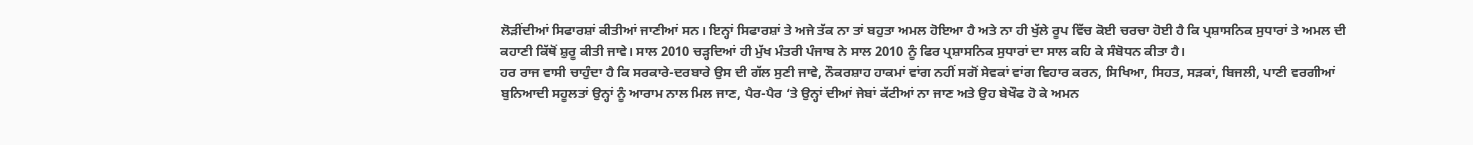ਲੋੜੀਂਦੀਆਂ ਸਿਫਾਰਸ਼ਾਂ ਕੀਤੀਆਂ ਜਾਣੀਆਂ ਸਨ। ਇਨ੍ਹਾਂ ਸਿਫਾਰਸ਼ਾਂ ਤੇ ਅਜੇ ਤੱਕ ਨਾ ਤਾਂ ਬਹੁਤਾ ਅਮਲ ਹੋਇਆ ਹੈ ਅਤੇ ਨਾ ਹੀ ਖੁੱਲੇ ਰੂਪ ਵਿੱਚ ਕੋਈ ਚਰਚਾ ਹੋਈ ਹੈ ਕਿ ਪ੍ਰਸ਼ਾਸਨਿਕ ਸੁਧਾਰਾਂ ਤੇ ਅਮਲ ਦੀ ਕਹਾਣੀ ਕਿੱਥੋਂ ਸ਼ੁਰੂ ਕੀਤੀ ਜਾਵੇ। ਸਾਲ 2010 ਚੜ੍ਹਦਿਆਂ ਹੀ ਮੁੱਖ ਮੰਤਰੀ ਪੰਜਾਬ ਨੇ ਸਾਲ 2010 ਨੂੰ ਫਿਰ ਪ੍ਰਸ਼ਾਸਨਿਕ ਸੁਧਾਰਾਂ ਦਾ ਸਾਲ ਕਹਿ ਕੇ ਸੰਬੋਧਨ ਕੀਤਾ ਹੈ।
ਹਰ ਰਾਜ ਵਾਸੀ ਚਾਹੁੰਦਾ ਹੈ ਕਿ ਸਰਕਾਰੇ-ਦਰਬਾਰੇ ਉਸ ਦੀ ਗੱਲ ਸੁਣੀ ਜਾਵੇ, ਨੌਕਰਸ਼ਾਹ ਹਾਕਮਾਂ ਵਾਂਗ ਨਹੀਂ ਸਗੋਂ ਸੇਵਕਾਂ ਵਾਂਗ ਵਿਹਾਰ ਕਰਨ, ਸਿਖਿਆ, ਸਿਹਤ, ਸੜਕਾਂ, ਬਿਜਲੀ, ਪਾਣੀ ਵਰਗੀਆਂ ਬੁਨਿਆਦੀ ਸਹੂਲਤਾਂ ਉਨ੍ਹਾਂ ਨੂੰ ਆਰਾਮ ਨਾਲ ਮਿਲ ਜਾਣ, ਪੈਰ-ਪੈਰ ‘ਤੇ ਉਨ੍ਹਾਂ ਦੀਆਂ ਜੇਬਾਂ ਕੱਟੀਆਂ ਨਾ ਜਾਣ ਅਤੇ ਉਹ ਬੇਖੌਫ ਹੋ ਕੇ ਅਮਨ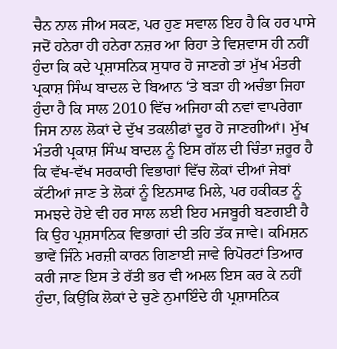ਚੈਨ ਨਾਲ ਜੀਅ ਸਕਣ, ਪਰ ਹੁਣ ਸਵਾਲ ਇਹ ਹੈ ਕਿ ਹਰ ਪਾਸੇ ਜਦੋਂ ਹਨੇਰਾ ਹੀ ਹਨੇਰਾ ਨਜ਼ਰ ਆ ਰਿਹਾ ਤੇ ਵਿਸ਼ਵਾਸ ਹੀ ਨਹੀਂ ਹੁੰਦਾ ਕਿ ਕਦੇ ਪ੍ਰਸ਼ਾਸਨਿਕ ਸੁਧਾਰ ਹੋ ਜਾਣਗੇ ਤਾਂ ਮੁੱਖ ਮੰਤਰੀ ਪ੍ਰਕਾਸ਼ ਸਿੰਘ ਬਾਦਲ ਦੇ ਬਿਆਨ ‘ਤੇ ਬੜਾ ਹੀ ਅਚੰਭਾ ਜਿਹਾ ਹੁੰਦਾ ਹੈ ਕਿ ਸਾਲ 2010 ਵਿੱਚ ਅਜਿਹਾ ਕੀ ਨਵਾਂ ਵਾਪਰੇਗਾ ਜਿਸ ਨਾਲ ਲੋਕਾਂ ਦੇ ਦੁੱਖ ਤਕਲੀਫਾਂ ਦੂਰ ਹੋ ਜਾਣਗੀਆਂ। ਮੁੱਖ ਮੰਤਰੀ ਪ੍ਰਕਾਸ਼ ਸਿੰਘ ਬਾਦਲ ਨੂੰ ਇਸ ਗੱਲ ਦੀ ਚਿੰਤਾ ਜ਼ਰੂਰ ਹੈ ਕਿ ਵੱਖ-ਵੱਖ ਸਰਕਾਰੀ ਵਿਭਾਗਾਂ ਵਿੱਚ ਲੋਕਾਂ ਦੀਆਂ ਜੇਬਾਂ ਕੱਟੀਆਂ ਜਾਣ ਤੇ ਲੋਕਾਂ ਨੂੰ ਇਨਸਾਫ ਮਿਲੇ, ਪਰ ਹਕੀਕਤ ਨੂੰ ਸਮਝਦੇ ਹੋਏ ਵੀ ਹਰ ਸਾਲ ਲਈ ਇਹ ਮਜਬੂਰੀ ਬਣਗਈ ਹੈ ਕਿ ਉਹ ਪ੍ਰਸ਼ਸਾਨਿਕ ਵਿਭਾਗਾਂ ਦੀ ਤਹਿ ਤੱਕ ਜਾਵੇ। ਕਮਿਸ਼ਨ ਭਾਵੇਂ ਜਿੰਨੇ ਮਰਜ਼ੀ ਕਾਰਨ ਗਿਣਾਈ ਜਾਵੇ ਰਿਪੋਰਟਾਂ ਤਿਆਰ ਕਰੀ ਜਾਣ ਇਸ ਤੇ ਰੱਤੀ ਭਰ ਵੀ ਅਮਲ ਇਸ ਕਰ ਕੇ ਨਹੀਂ ਹੁੰਦਾ, ਕਿਉਂਕਿ ਲੋਕਾਂ ਦੇ ਚੁਣੇ ਨੁਮਾਇੰਦੇ ਹੀ ਪ੍ਰਸ਼ਾਸਨਿਕ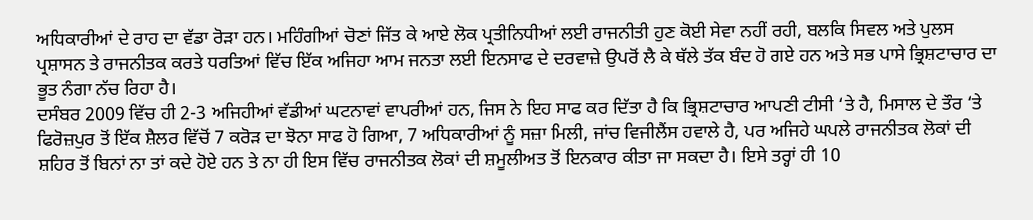ਅਧਿਕਾਰੀਆਂ ਦੇ ਰਾਹ ਦਾ ਵੱਡਾ ਰੋੜਾ ਹਨ। ਮਹਿੰਗੀਆਂ ਚੋਣਾਂ ਜਿੱਤ ਕੇ ਆਏ ਲੋਕ ਪ੍ਰਤੀਨਿਧੀਆਂ ਲਈ ਰਾਜਨੀਤੀ ਹੁਣ ਕੋਈ ਸੇਵਾ ਨਹੀਂ ਰਹੀ, ਬਲਕਿ ਸਿਵਲ ਅਤੇ ਪੁਲਸ ਪ੍ਰਸ਼ਾਸਨ ਤੇ ਰਾਜਨੀਤਕ ਕਰਤੇ ਧਰਤਿਆਂ ਵਿੱਚ ਇੱਕ ਅਜਿਹਾ ਆਮ ਜਨਤਾ ਲਈ ਇਨਸਾਫ ਦੇ ਦਰਵਾਜ਼ੇ ਉਪਰੋਂ ਲੈ ਕੇ ਥੱਲੇ ਤੱਕ ਬੰਦ ਹੋ ਗਏ ਹਨ ਅਤੇ ਸਭ ਪਾਸੇ ਭ੍ਰਿਸ਼ਟਾਚਾਰ ਦਾ ਭੂਤ ਨੰਗਾ ਨੱਚ ਰਿਹਾ ਹੈ।
ਦਸੰਬਰ 2009 ਵਿੱਚ ਹੀ 2-3 ਅਜਿਹੀਆਂ ਵੱਡੀਆਂ ਘਟਨਾਵਾਂ ਵਾਪਰੀਆਂ ਹਨ, ਜਿਸ ਨੇ ਇਹ ਸਾਫ ਕਰ ਦਿੱਤਾ ਹੈ ਕਿ ਭ੍ਰਿਸ਼ਟਾਚਾਰ ਆਪਣੀ ਟੀਸੀ ‘ਤੇ ਹੈ, ਮਿਸਾਲ ਦੇ ਤੌਰ ‘ਤੇ ਫਿਰੋਜ਼ਪੁਰ ਤੋਂ ਇੱਕ ਸ਼ੈਲਰ ਵਿੱਚੋਂ 7 ਕਰੋੜ ਦਾ ਝੋਨਾ ਸਾਫ ਹੋ ਗਿਆ, 7 ਅਧਿਕਾਰੀਆਂ ਨੂੰ ਸਜ਼ਾ ਮਿਲੀ, ਜਾਂਚ ਵਿਜੀਲੈਂਸ ਹਵਾਲੇ ਹੈ, ਪਰ ਅਜਿਹੇ ਘਪਲੇ ਰਾਜਨੀਤਕ ਲੋਕਾਂ ਦੀ ਸ਼ਹਿਰ ਤੋਂ ਬਿਨਾਂ ਨਾ ਤਾਂ ਕਦੇ ਹੋਏ ਹਨ ਤੇ ਨਾ ਹੀ ਇਸ ਵਿੱਚ ਰਾਜਨੀਤਕ ਲੋਕਾਂ ਦੀ ਸ਼ਮੂਲੀਅਤ ਤੋਂ ਇਨਕਾਰ ਕੀਤਾ ਜਾ ਸਕਦਾ ਹੈ। ਇਸੇ ਤਰ੍ਹਾਂ ਹੀ 10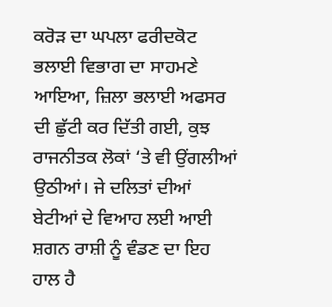ਕਰੋੜ ਦਾ ਘਪਲਾ ਫਰੀਦਕੋਟ ਭਲਾਈ ਵਿਭਾਗ ਦਾ ਸਾਹਮਣੇ ਆਇਆ, ਜ਼ਿਲਾ ਭਲਾਈ ਅਫਸਰ ਦੀ ਛੁੱਟੀ ਕਰ ਦਿੱਤੀ ਗਈ, ਕੁਝ ਰਾਜਨੀਤਕ ਲੋਕਾਂ ‘ਤੇ ਵੀ ਉਂਗਲੀਆਂ ਉਠੀਆਂ। ਜੇ ਦਲਿਤਾਂ ਦੀਆਂ ਬੇਟੀਆਂ ਦੇ ਵਿਆਹ ਲਈ ਆਈ ਸ਼ਗਨ ਰਾਸ਼ੀ ਨੂੰ ਵੰਡਣ ਦਾ ਇਹ ਹਾਲ ਹੈ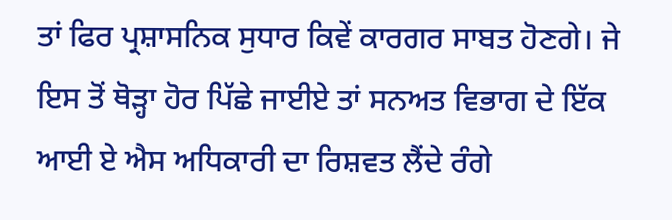ਤਾਂ ਫਿਰ ਪ੍ਰਸ਼ਾਸਨਿਕ ਸੁਧਾਰ ਕਿਵੇਂ ਕਾਰਗਰ ਸਾਬਤ ਹੋਣਗੇ। ਜੇ ਇਸ ਤੋਂ ਥੋੜ੍ਹਾ ਹੋਰ ਪਿੱਛੇ ਜਾਈਏ ਤਾਂ ਸਨਅਤ ਵਿਭਾਗ ਦੇ ਇੱਕ ਆਈ ਏ ਐਸ ਅਧਿਕਾਰੀ ਦਾ ਰਿਸ਼ਵਤ ਲੈਂਦੇ ਰੰਗੇ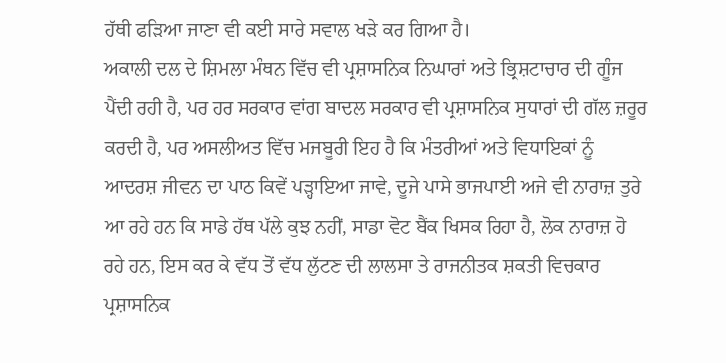ਹੱਥੀ ਫੜਿਆ ਜਾਣਾ ਵੀ ਕਈ ਸਾਰੇ ਸਵਾਲ ਖੜੇ ਕਰ ਗਿਆ ਹੈ।
ਅਕਾਲੀ ਦਲ ਦੇ ਸ਼ਿਮਲਾ ਮੰਥਨ ਵਿੱਚ ਵੀ ਪ੍ਰਸ਼ਾਸਨਿਕ ਨਿਘਾਰਾਂ ਅਤੇ ਭ੍ਰਿਸ਼ਟਾਚਾਰ ਦੀ ਗੂੰਜ ਪੈਂਦੀ ਰਹੀ ਹੈ, ਪਰ ਹਰ ਸਰਕਾਰ ਵਾਂਗ ਬਾਦਲ ਸਰਕਾਰ ਵੀ ਪ੍ਰਸ਼ਾਸਨਿਕ ਸੁਧਾਰਾਂ ਦੀ ਗੱਲ ਜ਼ਰੂਰ ਕਰਦੀ ਹੈ, ਪਰ ਅਸਲੀਅਤ ਵਿੱਚ ਮਜਬੂਰੀ ਇਹ ਹੈ ਕਿ ਮੰਤਰੀਆਂ ਅਤੇ ਵਿਧਾਇਕਾਂ ਨੂੰ ਆਦਰਸ਼ ਜੀਵਨ ਦਾ ਪਾਠ ਕਿਵੇਂ ਪੜ੍ਹਾਇਆ ਜਾਵੇ, ਦੂਜੇ ਪਾਸੇ ਭਾਜਪਾਈ ਅਜੇ ਵੀ ਨਾਰਾਜ਼ ਤੁਰੇ ਆ ਰਹੇ ਹਨ ਕਿ ਸਾਡੇ ਹੱਥ ਪੱਲੇ ਕੁਝ ਨਹੀਂ, ਸਾਡਾ ਵੋਟ ਬੈਂਕ ਖਿਸਕ ਰਿਹਾ ਹੈ, ਲੋਕ ਨਾਰਾਜ਼ ਹੋ ਰਹੇ ਹਨ, ਇਸ ਕਰ ਕੇ ਵੱਧ ਤੋਂ ਵੱਧ ਲੁੱਟਣ ਦੀ ਲਾਲਸਾ ਤੇ ਰਾਜਨੀਤਕ ਸ਼ਕਤੀ ਵਿਚਕਾਰ ਪ੍ਰਸ਼ਾਸਨਿਕ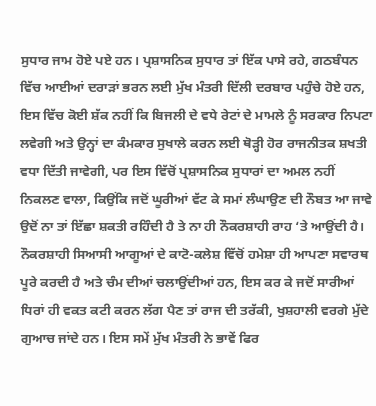ਸੁਧਾਰ ਜਾਮ ਹੋਏ ਪਏ ਹਨ। ਪ੍ਰਸ਼ਾਸਨਿਕ ਸੁਧਾਰ ਤਾਂ ਇੱਕ ਪਾਸੇ ਰਹੇ, ਗਠਬੰਧਨ ਵਿੱਚ ਆਈਆਂ ਦਰਾੜਾਂ ਭਰਨ ਲਈ ਮੁੱਖ ਮੰਤਰੀ ਦਿੱਲੀ ਦਰਬਾਰ ਪਹੁੰਚੇ ਹੋਏ ਹਨ, ਇਸ ਵਿੱਚ ਕੋਈ ਸ਼ੱਕ ਨਹੀਂ ਕਿ ਬਿਜਲੀ ਦੇ ਵਧੇ ਰੇਟਾਂ ਦੇ ਮਾਮਲੇ ਨੂੰ ਸਰਕਾਰ ਨਿਪਟਾ ਲਵੇਗੀ ਅਤੇ ਉਨ੍ਹਾਂ ਦਾ ਕੰਮਕਾਰ ਸੁਖਾਲੇ ਕਰਨ ਲਈ ਥੋੜ੍ਹੀ ਹੋਰ ਰਾਜਨੀਤਕ ਸ਼ਖਤੀ ਵਧਾ ਦਿੱਤੀ ਜਾਵੇਗੀ, ਪਰ ਇਸ ਵਿੱਚੋਂ ਪ੍ਰਸ਼ਾਸਨਿਕ ਸੁਧਾਰਾਂ ਦਾ ਅਮਲ ਨਹੀਂ ਨਿਕਲਣ ਵਾਲਾ, ਕਿਉਂਕਿ ਜਦੋਂ ਘੂਰੀਆਂ ਵੱਟ ਕੇ ਸਮਾਂ ਲੰਘਾਉਣ ਦੀ ਨੌਬਤ ਆ ਜਾਵੇ ਉਦੋਂ ਨਾ ਤਾਂ ਇੱਛਾ ਸ਼ਕਤੀ ਰਹਿੰਦੀ ਹੈ ਤੇ ਨਾ ਹੀ ਨੌਕਰਸ਼ਾਹੀ ਰਾਹ ‘ਤੇ ਆਉਂਦੀ ਹੈ। ਨੌਕਰਸ਼ਾਹੀ ਸਿਆਸੀ ਆਗੂਆਂ ਦੇ ਕਾਟੋ-ਕਲੇਸ਼ ਵਿੱਚੋਂ ਹਮੇਸ਼ਾ ਹੀ ਆਪਣਾ ਸਵਾਰਥ ਪੂਰੇ ਕਰਦੀ ਹੈ ਅਤੇ ਚੰਮ ਦੀਆਂ ਚਲਾਉਂਦੀਆਂ ਹਨ, ਇਸ ਕਰ ਕੇ ਜਦੋਂ ਸਾਰੀਆਂ ਧਿਰਾਂ ਹੀ ਵਕਤ ਕਟੀ ਕਰਨ ਲੱਗ ਪੈਣ ਤਾਂ ਰਾਜ ਦੀ ਤਰੱਕੀ, ਖੁਸ਼ਹਾਲੀ ਵਰਗੇ ਮੁੱਦੇ ਗੁਆਚ ਜਾਂਦੇ ਹਨ। ਇਸ ਸਮੇਂ ਮੁੱਖ ਮੰਤਰੀ ਨੇ ਭਾਵੇਂ ਫਿਰ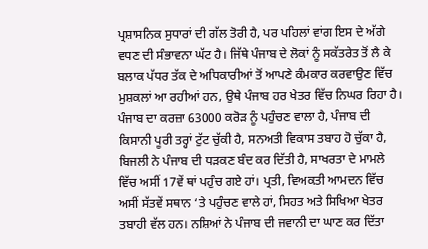ਪ੍ਰਸ਼ਾਸਨਿਕ ਸੁਧਾਰਾਂ ਦੀ ਗੱਲ ਤੋਰੀ ਹੈ, ਪਰ ਪਹਿਲਾਂ ਵਾਂਗ ਇਸ ਦੇ ਅੱਗੇ ਵਧਣ ਦੀ ਸੰਭਾਵਨਾ ਘੱਟ ਹੈ। ਜਿੱਥੇ ਪੰਜਾਬ ਦੇ ਲੋਕਾਂ ਨੂੰ ਸਕੱਤਰੇਤ ਤੋਂ ਲੈ ਕੇ ਬਲਾਕ ਪੱਧਰ ਤੱਕ ਦੇ ਅਧਿਕਾਰੀਆਂ ਤੋਂ ਆਪਣੇ ਕੰਮਕਾਰ ਕਰਵਾਉਣ ਵਿੱਚ ਮੁਸ਼ਕਲਾਂ ਆ ਰਹੀਆਂ ਹਨ, ਉਥੇ ਪੰਜਾਬ ਹਰ ਖੇਤਰ ਵਿੱਚ ਨਿਘਰ ਰਿਹਾ ਹੈ। ਪੰਜਾਬ ਦਾ ਕਰਜ਼ਾ 63000 ਕਰੋੜ ਨੂੰ ਪਹੁੰਚਣ ਵਾਲਾ ਹੈ, ਪੰਜਾਬ ਦੀ ਕਿਸਾਨੀ ਪੂਰੀ ਤਰ੍ਹਾਂ ਟੁੱਟ ਚੁੱਕੀ ਹੈ, ਸਨਅਤੀ ਵਿਕਾਸ ਤਬਾਹ ਹੋ ਚੁੱਕਾ ਹੈ, ਬਿਜਲੀ ਨੇ ਪੰਜਾਬ ਦੀ ਧੜਕਣ ਬੰਦ ਕਰ ਦਿੱਤੀ ਹੈ, ਸਾਖਰਤਾ ਦੇ ਮਾਮਲੇ ਵਿੱਚ ਅਸੀਂ 17ਵੇਂ ਥਾਂ ਪਹੁੰਚ ਗਏ ਹਾਂ। ਪ੍ਰਤੀ, ਵਿਅਕਤੀ ਆਮਦਨ ਵਿੱਚ ਅਸੀਂ ਸੱਤਵੇਂ ਸਥਾਨ ‘ਤੇ ਪਹੁੰਚਣ ਵਾਲੇ ਹਾਂ, ਸਿਹਤ ਅਤੇ ਸਿਖਿਆ ਖੇਤਰ ਤਬਾਹੀ ਵੱਲ ਹਨ। ਨਸ਼ਿਆਂ ਨੇ ਪੰਜਾਬ ਦੀ ਜਵਾਨੀ ਦਾ ਘਾਣ ਕਰ ਦਿੱਤਾ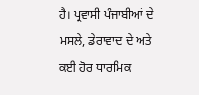ਹੈ। ਪ੍ਰਵਾਸੀ ਪੰਜਾਬੀਆਂ ਦੇ ਮਸਲੇ, ਡੇਰਾਵਾਦ ਦੇ ਅਤੇ ਕਈ ਹੋਰ ਧਾਰਮਿਕ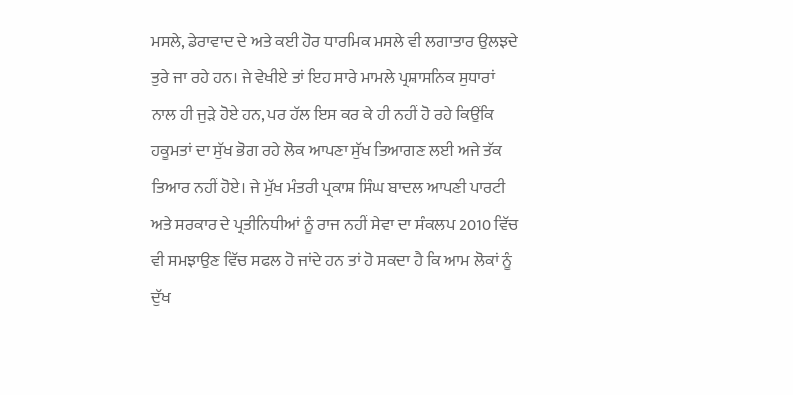ਮਸਲੇ, ਡੇਰਾਵਾਦ ਦੇ ਅਤੇ ਕਈ ਹੋਰ ਧਾਰਮਿਕ ਮਸਲੇ ਵੀ ਲਗਾਤਾਰ ਉਲਝਦੇ ਤੁਰੇ ਜਾ ਰਹੇ ਹਨ। ਜੇ ਵੇਖੀਏ ਤਾਂ ਇਹ ਸਾਰੇ ਮਾਮਲੇ ਪ੍ਰਸ਼ਾਸਨਿਕ ਸੁਧਾਰਾਂ ਨਾਲ ਹੀ ਜੁੜੇ ਹੋਏ ਹਨ, ਪਰ ਹੱਲ ਇਸ ਕਰ ਕੇ ਹੀ ਨਹੀਂ ਹੋ ਰਹੇ ਕਿਉਂਕਿ ਹਕੂਮਤਾਂ ਦਾ ਸੁੱਖ ਭੋਗ ਰਹੇ ਲੋਕ ਆਪਣਾ ਸੁੱਖ ਤਿਆਗਣ ਲਈ ਅਜੇ ਤੱਕ ਤਿਆਰ ਨਹੀਂ ਹੋਏ। ਜੇ ਮੁੱਖ ਮੰਤਰੀ ਪ੍ਰਕਾਸ਼ ਸਿੰਘ ਬਾਦਲ ਆਪਣੀ ਪਾਰਟੀ ਅਤੇ ਸਰਕਾਰ ਦੇ ਪ੍ਰਤੀਨਿਧੀਆਂ ਨੂੰ ਰਾਜ ਨਹੀਂ ਸੇਵਾ ਦਾ ਸੰਕਲਪ 2010 ਵਿੱਚ ਵੀ ਸਮਝਾਉਣ ਵਿੱਚ ਸਫਲ ਹੋ ਜਾਂਦੇ ਹਨ ਤਾਂ ਹੋ ਸਕਦਾ ਹੈ ਕਿ ਆਮ ਲੋਕਾਂ ਨੂੰ ਦੁੱਖ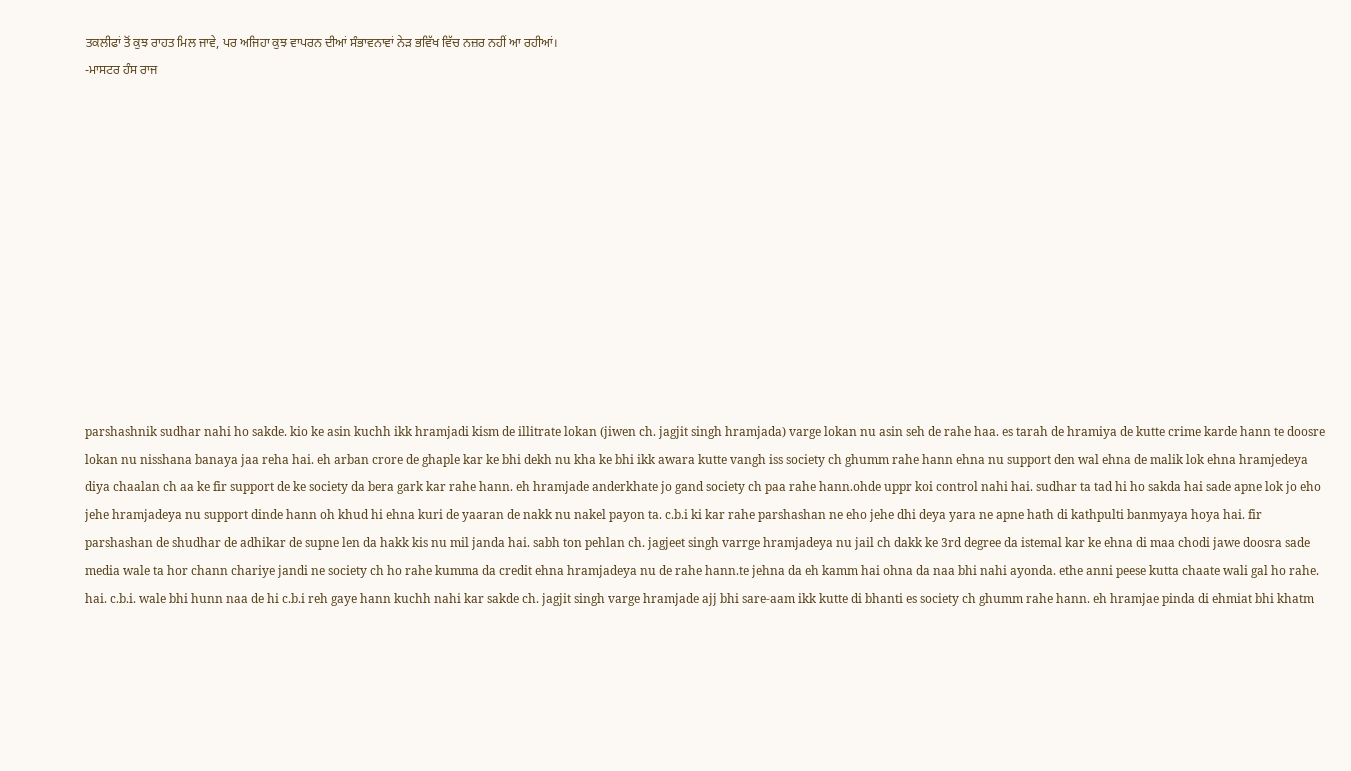ਤਕਲੀਫਾਂ ਤੋਂ ਕੁਝ ਰਾਹਤ ਮਿਲ ਜਾਵੇ, ਪਰ ਅਜਿਹਾ ਕੁਝ ਵਾਪਰਨ ਦੀਆਂ ਸੰਭਾਵਨਾਵਾਂ ਨੇੜ ਭਵਿੱਖ ਵਿੱਚ ਨਜ਼ਰ ਨਹੀਂ ਆ ਰਹੀਆਂ।
-ਮਾਸਟਰ ਹੰਸ ਰਾਜ












parshashnik sudhar nahi ho sakde. kio ke asin kuchh ikk hramjadi kism de illitrate lokan (jiwen ch. jagjit singh hramjada) varge lokan nu asin seh de rahe haa. es tarah de hramiya de kutte crime karde hann te doosre lokan nu nisshana banaya jaa reha hai. eh arban crore de ghaple kar ke bhi dekh nu kha ke bhi ikk awara kutte vangh iss society ch ghumm rahe hann ehna nu support den wal ehna de malik lok ehna hramjedeya diya chaalan ch aa ke fir support de ke society da bera gark kar rahe hann. eh hramjade anderkhate jo gand society ch paa rahe hann.ohde uppr koi control nahi hai. sudhar ta tad hi ho sakda hai sade apne lok jo eho jehe hramjadeya nu support dinde hann oh khud hi ehna kuri de yaaran de nakk nu nakel payon ta. c.b.i ki kar rahe parshashan ne eho jehe dhi deya yara ne apne hath di kathpulti banmyaya hoya hai. fir parshashan de shudhar de adhikar de supne len da hakk kis nu mil janda hai. sabh ton pehlan ch. jagjeet singh varrge hramjadeya nu jail ch dakk ke 3rd degree da istemal kar ke ehna di maa chodi jawe doosra sade media wale ta hor chann chariye jandi ne society ch ho rahe kumma da credit ehna hramjadeya nu de rahe hann.te jehna da eh kamm hai ohna da naa bhi nahi ayonda. ethe anni peese kutta chaate wali gal ho rahe. hai. c.b.i. wale bhi hunn naa de hi c.b.i reh gaye hann kuchh nahi kar sakde ch. jagjit singh varge hramjade ajj bhi sare-aam ikk kutte di bhanti es society ch ghumm rahe hann. eh hramjae pinda di ehmiat bhi khatm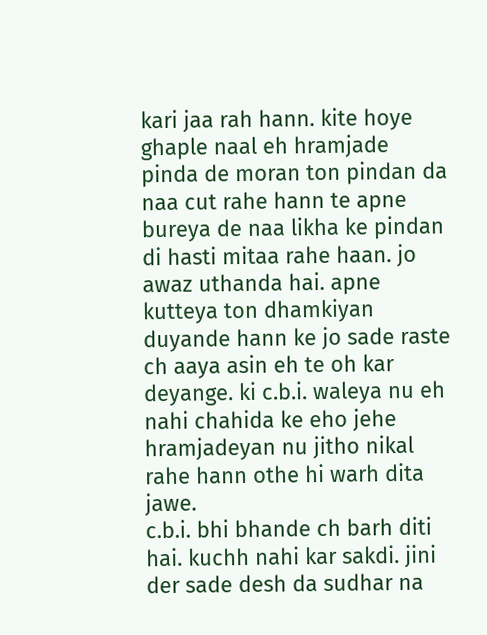kari jaa rah hann. kite hoye ghaple naal eh hramjade pinda de moran ton pindan da naa cut rahe hann te apne bureya de naa likha ke pindan di hasti mitaa rahe haan. jo awaz uthanda hai. apne kutteya ton dhamkiyan duyande hann ke jo sade raste ch aaya asin eh te oh kar deyange. ki c.b.i. waleya nu eh nahi chahida ke eho jehe hramjadeyan nu jitho nikal rahe hann othe hi warh dita jawe.
c.b.i. bhi bhande ch barh diti hai. kuchh nahi kar sakdi. jini der sade desh da sudhar na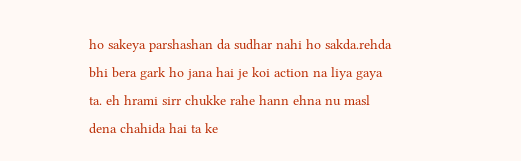ho sakeya parshashan da sudhar nahi ho sakda.rehda bhi bera gark ho jana hai je koi action na liya gaya ta. eh hrami sirr chukke rahe hann ehna nu masl dena chahida hai ta ke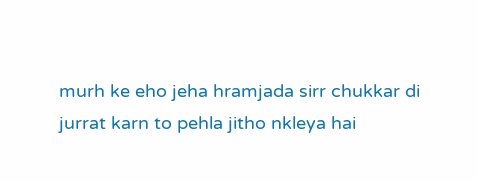murh ke eho jeha hramjada sirr chukkar di jurrat karn to pehla jitho nkleya hai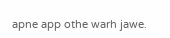apne app othe warh jawe.